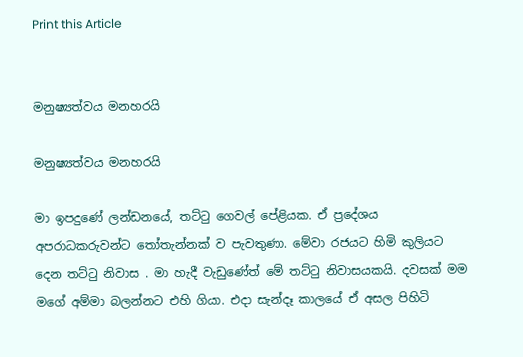Print this Article


මනුෂ්‍යත්වය මනහරයි

මනුෂ්‍යත්වය මනහරයි

මා ඉපදුණේ ලන්ඩනයේ, තට්ටු ගෙවල් පේළියක. ඒ ප්‍රදේශය අපරාධකරුවන්ට තෝතැන්නක් ව පැවතුණා. මේවා රජයට හිමි කුලියට දෙන තට්ටු නිවාස . මා හැදී වැඩුණේත් මේ තට්ටු නිවාසයකයි. දවසක් මම මගේ අම්මා බලන්නට එහි ගියා. එදා සැන්දෑ කාලයේ ඒ අසල පිහිටි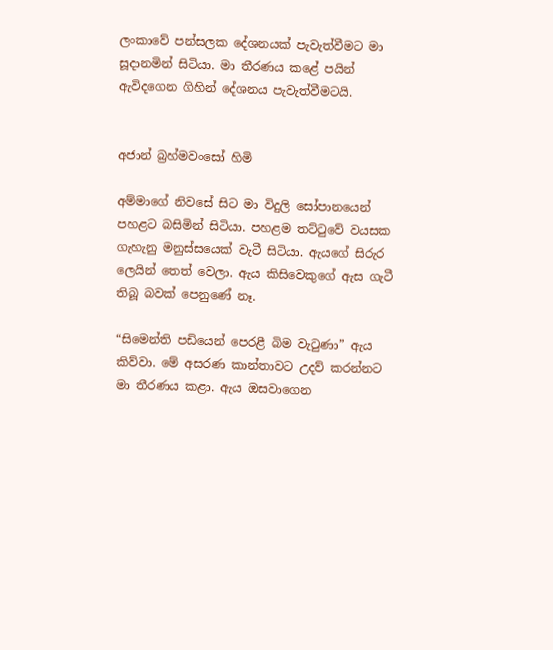ලංකාවේ පන්සලක දේශනයක් පැවැත්වීමට මා සූදානමින් සිටියා. මා තීරණය කළේ පයින් ඇවිදගෙන ගිහින් දේශනය පැවැත්වීමටයි.


අජාන් බ්‍රහ්මවංසෝ හිමි

අම්මාගේ නිවසේ සිට මා විදුලි සෝපානයෙන් පහළට බසිමින් සිටියා. පහළම තට්ටුවේ වයසක ගැහැනු මනුස්සයෙක් වැටී සිටියා. ඇයගේ සිරුර ලෙයින් තෙත් වෙලා. ඇය කිසිවෙකුගේ ඇස ගැටී තිබූ බවක් පෙනුණේ නෑ.

“සිමෙන්ති පඩියෙන් පෙරළී බිම වැටුණා” ඇය කිව්වා. මේ අසරණ කාන්තාවට උදව් කරන්නට මා තීරණය කළා. ඇය ඔසවාගෙන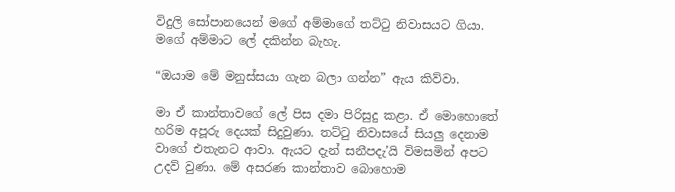විදුලි සෝපානයෙන් මගේ අම්මාගේ තට්ටු නිවාසයට ගියා. මගේ අම්මාට ලේ දකින්න බැහැ.

“ඔයාම මේ මනුස්සයා ගැන බලා ගන්න” ඇය කිව්වා.

මා ඒ කාන්තාවගේ ලේ පිස දමා පිරිසුදු කළා. ඒ මොහොතේ හරිම අපූරු දෙයක් සිදුවුණා. තට්ටු නිවාසයේ සියලු දෙනාම වාගේ එතැනට ආවා. ඇයට දැන් සනීපදැ’යි විමසමින් අපට උදව් වුණා. මේ අසරණ කාන්තාව බොහොම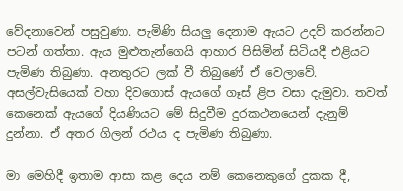වේදනාවෙන් පසුවුණා. පැමිණි සියලු දෙනාම ඇයට උදව් කරන්නට පටන් ගත්තා. ඇය මුළුතැන්ගෙයි ආහාර පිසිමින් සිටියදී එළියට පැමිණ තිබුණා. අනතුරට ලක් වී තිබුණේ ඒ වෙලාවේ. අසල්වැසියෙක් වහා දිවගොස් ඇයගේ ගෑස් ළිප වසා දැමුවා. තවත් කෙනෙක් ඇයගේ දියණියට මේ සිදුවීම දුරකථනයෙන් දැනුම් දුන්නා. ඒ අතර ගිලන් රථය ද පැමිණ තිබුණා.

මා මෙහිදී ඉතාම ආසා කළ දෙය නම් කෙනෙකුගේ දුකක දී,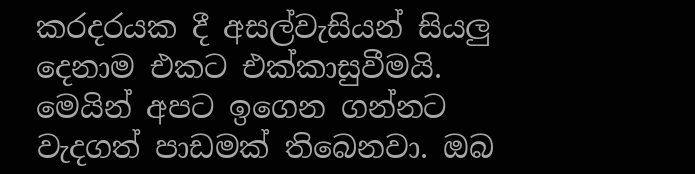කරදරයක දී අසල්වැසියන් සියලු දෙනාම එකට එක්කාසුවීමයි. මෙයින් අපට ඉගෙන ගන්නට වැදගත් පාඩමක් තිබෙනවා. ඔබ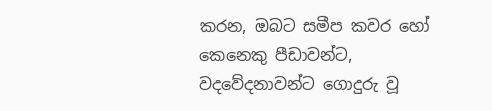කරන, ඔබට සමීප කවර හෝ කෙනෙකු පීඩාවන්ට, වදවේදනාවන්ට ගොදුරු වූ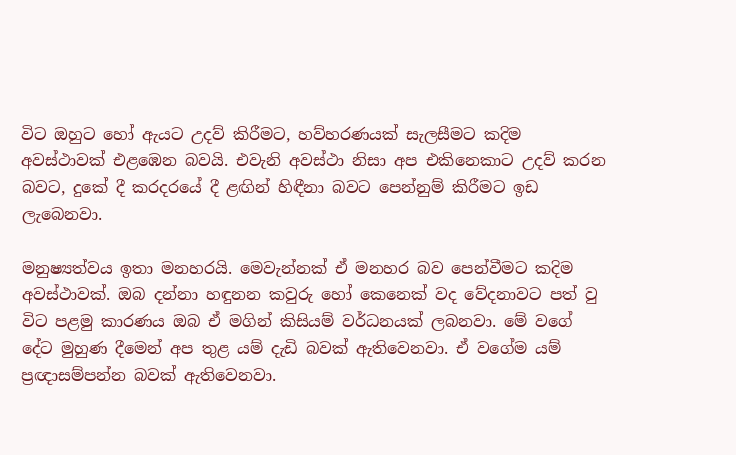විට ඔහුට හෝ ඇයට උදව් කිරීමට, හව්හරණයක් සැලසීමට කදිම අවස්ථාවක් එළඹෙන බවයි. එවැනි අවස්ථා නිසා අප එකිනෙකාට උදව් කරන බවට, දුකේ දී කරදරයේ දී ළඟින් හිඳීනා බවට පෙන්නුම් කිරීමට ඉඩ ලැබෙනවා.

මනුෂ්‍යත්වය ඉතා මනහරයි. මෙවැන්නක් ඒ මනහර බව පෙන්වීමට කදිම අවස්ථාවක්. ඔබ දන්නා හඳුනන කවුරු හෝ කෙනෙක් වද වේදනාවට පත් වු විට පළමු කාරණය ඔබ ඒ මගින් කිසියම් වර්ධනයක් ලබනවා. මේ වගේ දේට මුහුණ දීමෙන් අප තුළ යම් දැඩි බවක් ඇතිවෙනවා. ඒ වගේම යම් ප්‍රඥාසම්පන්න බවක් ඇතිවෙනවා.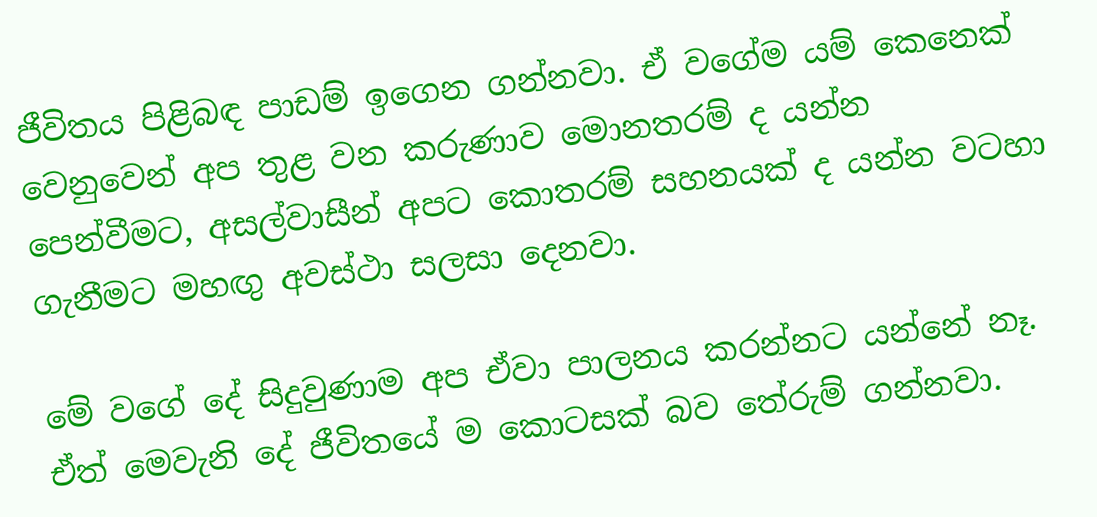ජීවිතය පිළිබඳ පාඩම් ඉගෙන ගන්නවා. ඒ වගේම යම් කෙනෙක් වෙනුවෙන් අප තුළ වන කරුණාව මොනතරම් ද යන්න පෙන්වීමට, අසල්වාසීන් අපට කොතරම් සහනයක් ද යන්න වටහා ගැනීමට මහඟු අවස්ථා සලසා දෙනවා.

මේ වගේ දේ සිදුවුණාම අප ඒවා පාලනය කරන්නට යන්නේ නෑ. ඒත් මෙවැනි දේ ජීවිතයේ ම කොටසක් බව තේරුම් ගන්නවා.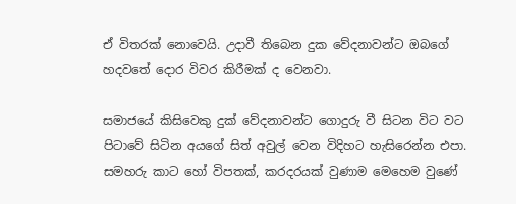ඒ විතරක් නොවෙයි. උදාවී තිබෙන දුක වේදනාවන්ට ඔබගේ හදවතේ දොර විවර කිරීමක් ද වෙනවා.

සමාජයේ කිසිවෙකු දුක් වේදනාවන්ට ගොදුරු වී සිටන විට වට පිටාවේ සිටින අයගේ සිත් අවුල් වෙන විදිහට හැසිරෙන්න එපා. සමහරු කාට හෝ විපතක්, කරදරයක් වුණාම මෙහෙම වුණේ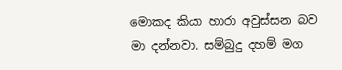මොකද කියා හාරා අවුස්සන බව මා දන්නවා. සම්බුදු දහම් මග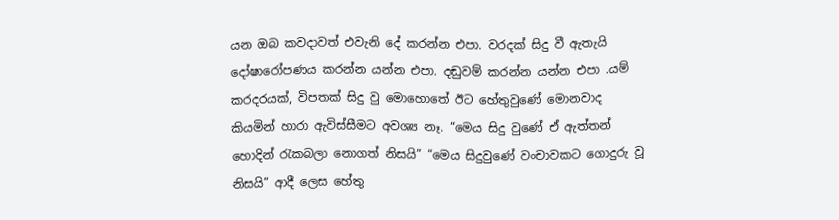යන ඔබ කවදාවත් එවැනි දේ කරන්න එපා. වරදක් සිදු වී ඇතැයි දෝෂාරෝපණය කරන්න යන්න එපා. දඬුවම් කරන්න යන්න එපා .යම් කරදරයක්, විපතක් සිදු වු මොහොතේ ඊට හේතුවුණේ මොනවාද කියමින් හාරා ඇවිස්සීමට අවශ්‍ය නෑ. “මෙය සිදු වුණේ ඒ ඇත්තන් හොදින් රැකබලා නොගත් නිසයි” “මෙය සිදුවුණේ වංචාවකට ගොදුරු වූ නිසයි” ආදී ලෙස හේතු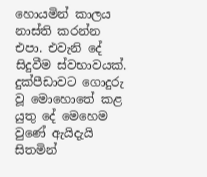හොයමින් කාලය නාස්ති කරන්න එපා. එවැනි දේ සිදුවීම ස්වභාවයක්. දුක්පීඩාවට ගොදුරු වූ මොහොතේ කළ යුතු දේ මෙහෙම වුණේ ඇයිදැයි සිතමින්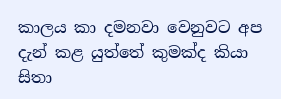කාලය කා දමනවා වෙනුවට අප දැන් කළ යුත්තේ කුමක්ද කියා සිතා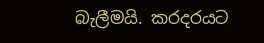බැලීමයි. කරදරයට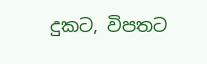දුකට, විපතට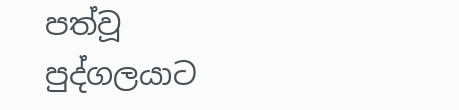පත්වූ පුද්ගලයාට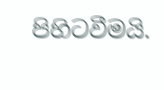පිහිටවීමයි.